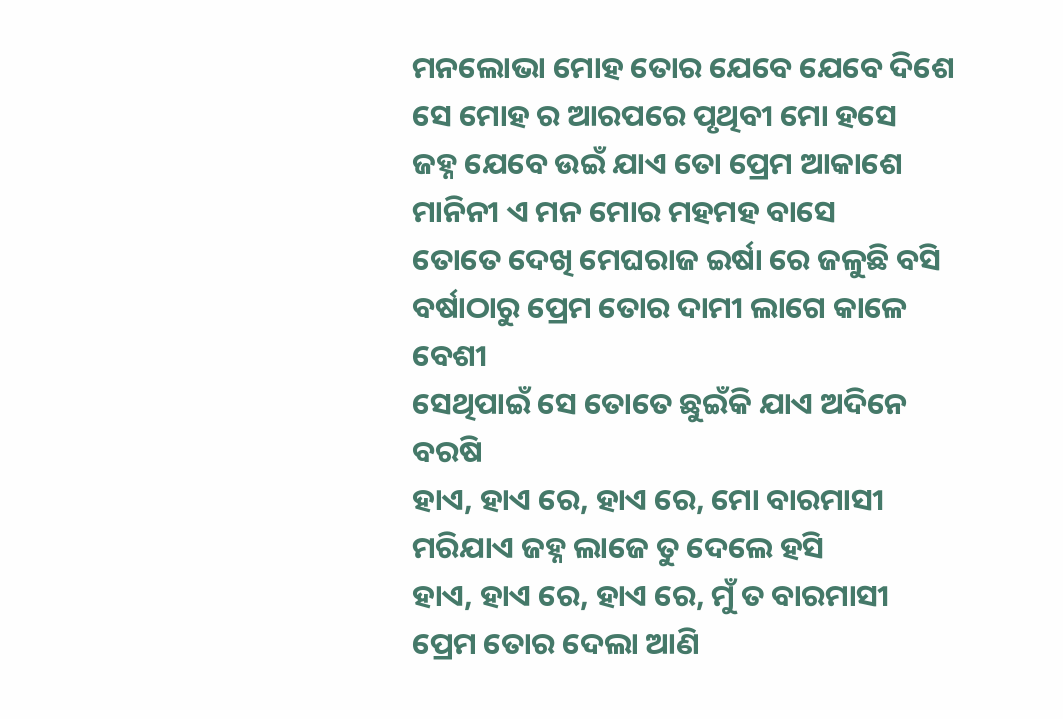ମନଲୋଭା ମୋହ ତୋର ଯେବେ ଯେବେ ଦିଶେ
ସେ ମୋହ ର ଆରପରେ ପୃଥିବୀ ମୋ ହସେ
ଜହ୍ନ ଯେବେ ଉଇଁ ଯାଏ ତୋ ପ୍ରେମ ଆକାଶେ
ମାନିନୀ ଏ ମନ ମୋର ମହମହ ବାସେ
ତୋତେ ଦେଖି ମେଘରାଜ ଇର୍ଷା ରେ ଜଳୁଛି ବସି
ବର୍ଷାଠାରୁ ପ୍ରେମ ତୋର ଦାମୀ ଲାଗେ କାଳେ ବେଶୀ
ସେଥିପାଇଁ ସେ ତୋତେ ଛୁଇଁକି ଯାଏ ଅଦିନେ ବରଷି
ହାଏ, ହାଏ ରେ, ହାଏ ରେ, ମୋ ବାରମାସୀ
ମରିଯାଏ ଜହ୍ନ ଲାଜେ ତୁ ଦେଲେ ହସି
ହାଏ, ହାଏ ରେ, ହାଏ ରେ, ମୁଁ ତ ବାରମାସୀ
ପ୍ରେମ ତୋର ଦେଲା ଆଣି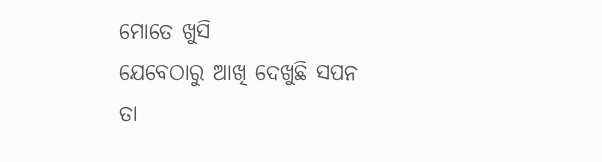ମୋତେ ଖୁସି
ଯେବେଠାରୁ ଆଖି ଦେଖୁଛି ସପନ
ତା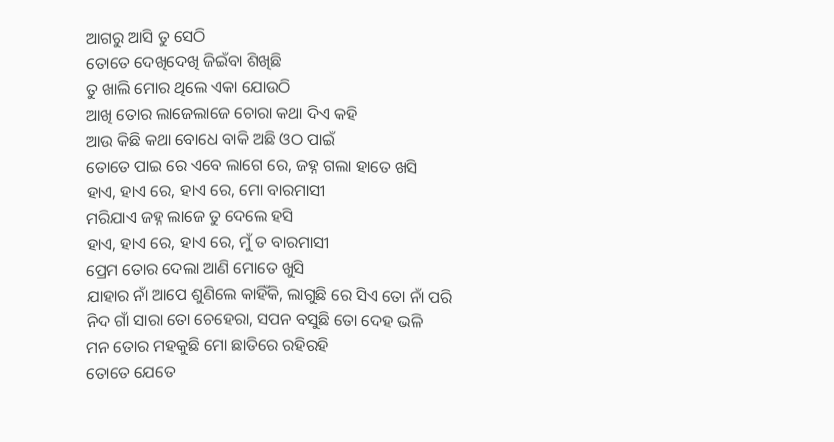ଆଗରୁ ଆସି ତୁ ସେଠି
ତୋତେ ଦେଖିଦେଖି ଜିଇଁବା ଶିଖିଛି
ତୁ ଖାଲି ମୋର ଥିଲେ ଏକା ଯୋଉଠି
ଆଖି ତୋର ଲାଜେଲାଜେ ଚୋରା କଥା ଦିଏ କହି
ଆଉ କିଛି କଥା ବୋଧେ ବାକି ଅଛି ଓଠ ପାଇଁ
ତୋତେ ପାଇ ରେ ଏବେ ଲାଗେ ରେ, ଜହ୍ନ ଗଲା ହାତେ ଖସି
ହାଏ, ହାଏ ରେ, ହାଏ ରେ, ମୋ ବାରମାସୀ
ମରିଯାଏ ଜହ୍ନ ଲାଜେ ତୁ ଦେଲେ ହସି
ହାଏ, ହାଏ ରେ, ହାଏ ରେ, ମୁଁ ତ ବାରମାସୀ
ପ୍ରେମ ତୋର ଦେଲା ଆଣି ମୋତେ ଖୁସି
ଯାହାର ନାଁ ଆପେ ଶୁଣିଲେ କାହିଁକି, ଲାଗୁଛି ରେ ସିଏ ତୋ ନାଁ ପରି
ନିଦ ଗାଁ ସାରା ତୋ ଚେହେରା, ସପନ ବସୁଛି ତୋ ଦେହ ଭଳି
ମନ ତୋର ମହକୁଛି ମୋ ଛାତିରେ ରହିରହି
ତୋତେ ଯେତେ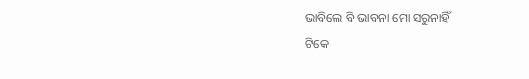ଭାବିଲେ ବି ଭାବନା ମୋ ସରୁନାହିଁ
ଟିକେ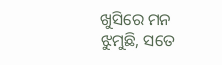ଖୁସିରେ ମନ ଝୁମୁଛି, ସତେ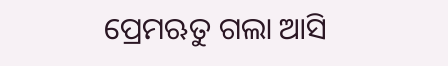ପ୍ରେମଋତୁ ଗଲା ଆସି